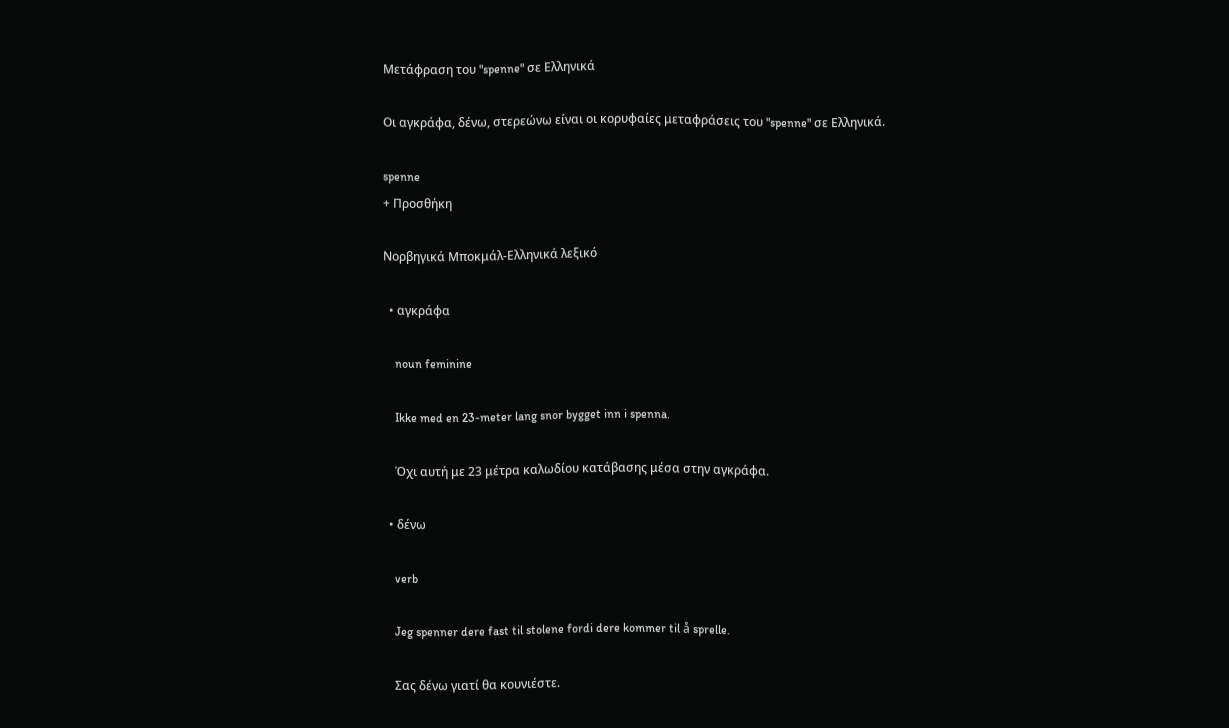Μετάφραση του "spenne" σε Ελληνικά

Οι αγκράφα, δένω, στερεώνω είναι οι κορυφαίες μεταφράσεις του "spenne" σε Ελληνικά.

spenne
+ Προσθήκη

Νορβηγικά Μποκμάλ-Ελληνικά λεξικό

  • αγκράφα

    noun feminine

    Ikke med en 23-meter lang snor bygget inn i spenna.

    Όχι αυτή με 23 μέτρα καλωδίου κατάβασης μέσα στην αγκράφα.

  • δένω

    verb

    Jeg spenner dere fast til stolene fordi dere kommer til å sprelle.

    Σας δένω γιατί θα κουνιέστε.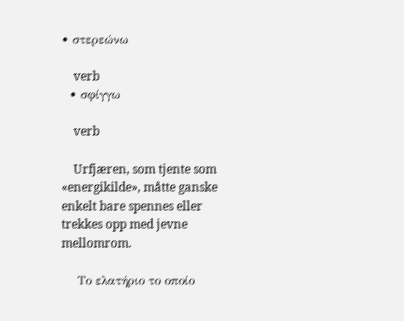• στερεώνω

    verb
  • σφίγγω

    verb

    Urfjæren, som tjente som «energikilde», måtte ganske enkelt bare spennes eller trekkes opp med jevne mellomrom.

    Το ελατήριο το οποίο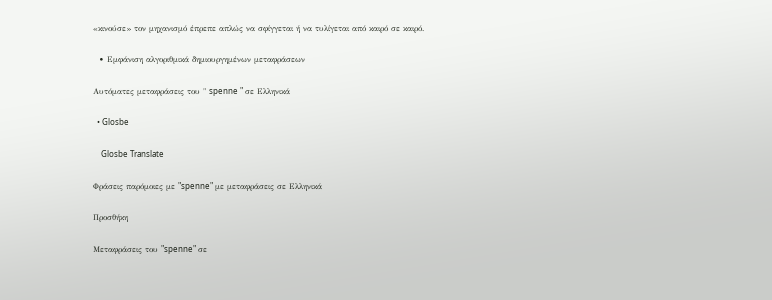«κινούσε» τον μηχανισμό έπρεπε απλώς να σφίγγεται ή να τυλίγεται από καιρό σε καιρό.

  • Εμφάνιση αλγοριθμικά δημιουργημένων μεταφράσεων

Αυτόματες μεταφράσεις του " spenne " σε Ελληνικά

  • Glosbe

    Glosbe Translate

Φράσεις παρόμοιες με "spenne" με μεταφράσεις σε Ελληνικά

Προσθήκη

Μεταφράσεις του "spenne" σε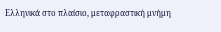Ελληνικά στο πλαίσιο, μεταφραστική μνήμη